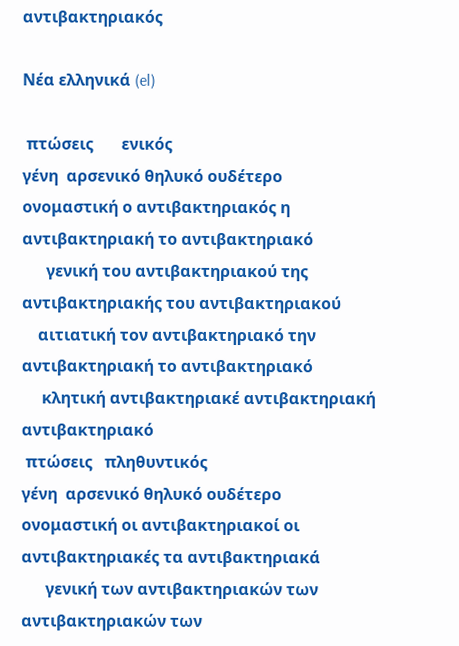αντιβακτηριακός

Νέα ελληνικά (el)

 πτώσεις       ενικός
γένη  αρσενικό θηλυκό ουδέτερο
ονομαστική ο αντιβακτηριακός η αντιβακτηριακή το αντιβακτηριακό
      γενική του αντιβακτηριακού της αντιβακτηριακής του αντιβακτηριακού
    αιτιατική τον αντιβακτηριακό την αντιβακτηριακή το αντιβακτηριακό
     κλητική αντιβακτηριακέ αντιβακτηριακή αντιβακτηριακό
 πτώσεις   πληθυντικός
γένη  αρσενικό θηλυκό ουδέτερο
ονομαστική οι αντιβακτηριακοί οι αντιβακτηριακές τα αντιβακτηριακά
      γενική των αντιβακτηριακών των αντιβακτηριακών των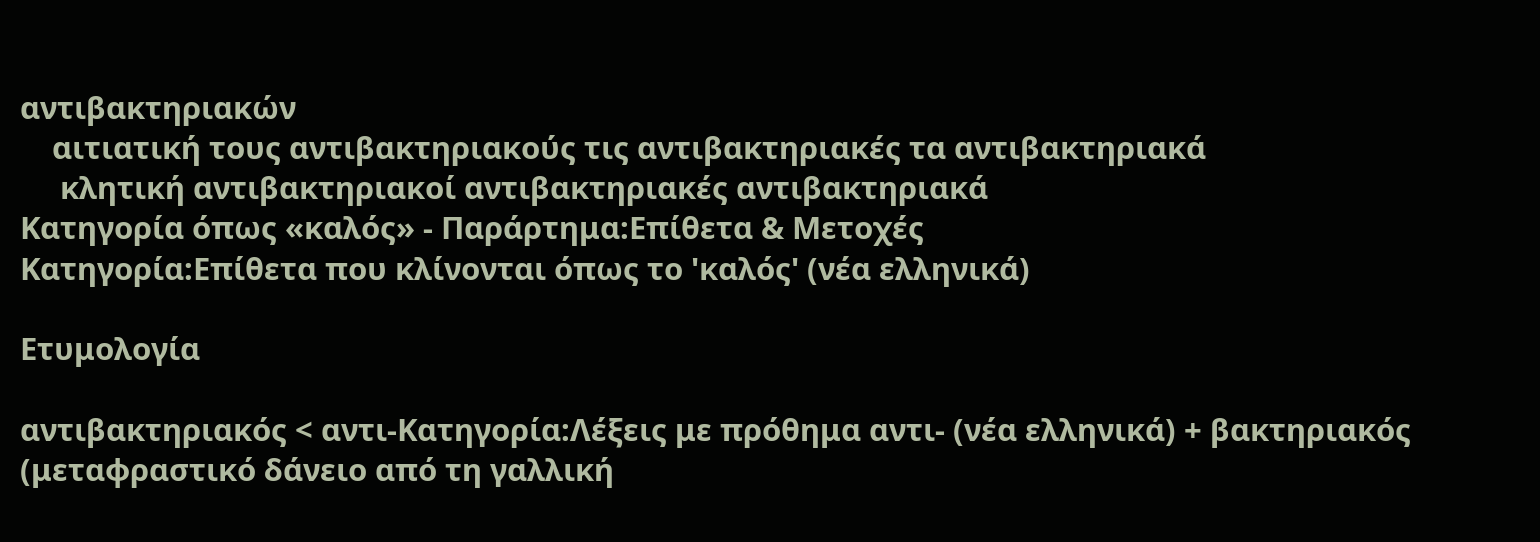αντιβακτηριακών
    αιτιατική τους αντιβακτηριακούς τις αντιβακτηριακές τα αντιβακτηριακά
     κλητική αντιβακτηριακοί αντιβακτηριακές αντιβακτηριακά
Κατηγορία όπως «καλός» - Παράρτημα:Επίθετα & Μετοχές
Κατηγορία:Επίθετα που κλίνονται όπως το 'καλός' (νέα ελληνικά)

Ετυμολογία

αντιβακτηριακός < αντι-Κατηγορία:Λέξεις με πρόθημα αντι- (νέα ελληνικά) + βακτηριακός (μεταφραστικό δάνειο από τη γαλλική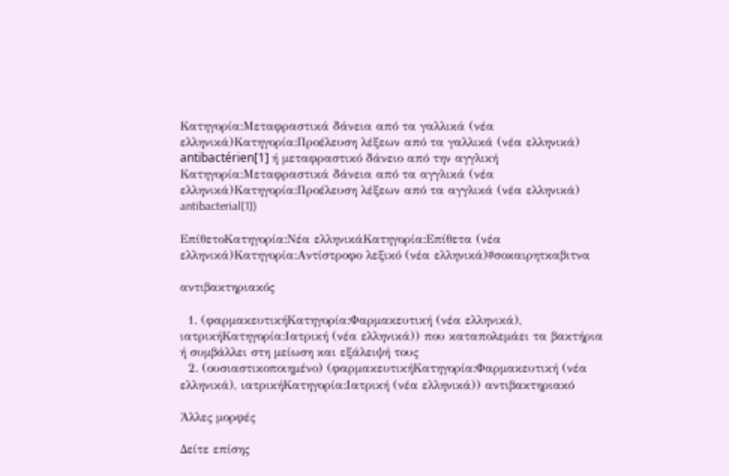Κατηγορία:Μεταφραστικά δάνεια από τα γαλλικά (νέα ελληνικά)Κατηγορία:Προέλευση λέξεων από τα γαλλικά (νέα ελληνικά) antibactérien[1] ή μεταφραστικό δάνειο από την αγγλική Κατηγορία:Μεταφραστικά δάνεια από τα αγγλικά (νέα ελληνικά)Κατηγορία:Προέλευση λέξεων από τα αγγλικά (νέα ελληνικά) antibacterial[1])

ΕπίθετοΚατηγορία:Νέα ελληνικάΚατηγορία:Επίθετα (νέα ελληνικά)Κατηγορία:Αντίστροφο λεξικό (νέα ελληνικά)#σοκαιρητκαβιτνα

αντιβακτηριακός

  1. (φαρμακευτικήΚατηγορία:Φαρμακευτική (νέα ελληνικά), ιατρικήΚατηγορία:Ιατρική (νέα ελληνικά)) που καταπολεμάει τα βακτήρια ή συμβάλλει στη μείωση και εξάλειψή τους
  2. (ουσιαστικοποιημένο) (φαρμακευτικήΚατηγορία:Φαρμακευτική (νέα ελληνικά), ιατρικήΚατηγορία:Ιατρική (νέα ελληνικά)) αντιβακτηριακό

Άλλες μορφές

Δείτε επίσης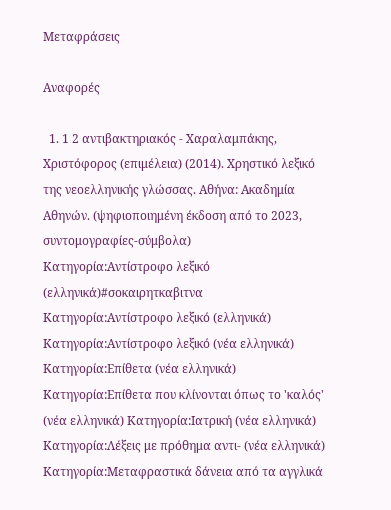Μεταφράσεις

Αναφορές

  1. 1 2 αντιβακτηριακός - Χαραλαμπάκης, Χριστόφορος (επιμέλεια) (2014). Χρηστικό λεξικό της νεοελληνικής γλώσσας. Αθήνα: Ακαδημία Αθηνών. (ψηφιοποιημένη έκδοση από το 2023, συντομογραφίες-σύμβολα)
Κατηγορία:Αντίστροφο λεξικό (ελληνικά)#σοκαιρητκαβιτνα
Κατηγορία:Αντίστροφο λεξικό (ελληνικά) Κατηγορία:Αντίστροφο λεξικό (νέα ελληνικά) Κατηγορία:Επίθετα (νέα ελληνικά) Κατηγορία:Επίθετα που κλίνονται όπως το 'καλός' (νέα ελληνικά) Κατηγορία:Ιατρική (νέα ελληνικά) Κατηγορία:Λέξεις με πρόθημα αντι- (νέα ελληνικά) Κατηγορία:Μεταφραστικά δάνεια από τα αγγλικά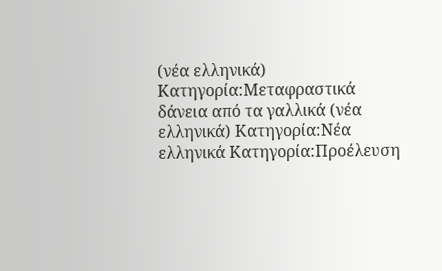(νέα ελληνικά) Κατηγορία:Μεταφραστικά δάνεια από τα γαλλικά (νέα ελληνικά) Κατηγορία:Νέα ελληνικά Κατηγορία:Προέλευση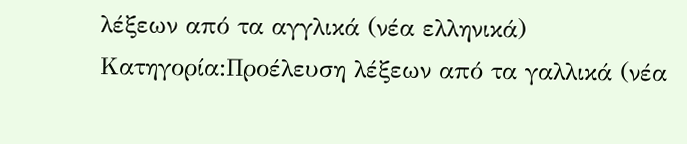λέξεων από τα αγγλικά (νέα ελληνικά) Κατηγορία:Προέλευση λέξεων από τα γαλλικά (νέα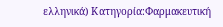ελληνικά) Κατηγορία:Φαρμακευτική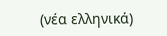(νέα ελληνικά)